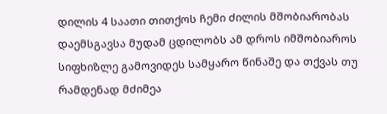დილის 4 საათი თითქოს ჩემი ძილის მშობიარობას დაემსგავსა მუდამ ცდილობს ამ დროს იმშობიაროს სიფხიზლე გამოვიდეს სამყარო წინაშე და თქვას თუ რამდენად მძიმეა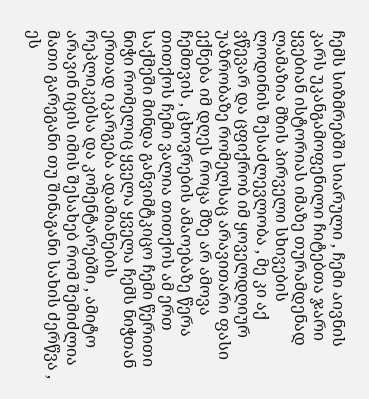ჩემს სიზმრებში სიარული , ჩემი აივნის კარს უკანგამოფენილი ჩიტებთა ჯარი ყვებიან ისტორიას იმაზე თურამდენად ლამაზია მზის პირველი სხივების ლოდინის შესაძლევლობა , მე კი აქ ვწევარ და ცფიქრობ იმ ყოველდღიურ უაზრობაზე რომელსაც არავითარი ფასი ექნება იმ დღეს როცა მზე არ ამოვა ჩემთვის , ცხოვრების ამაოებაზე წერა თითქოს ჩემი ვალია თითქოს ამ ერთ საქმეში მინდა განვიმტკიცო ჩემი წერითი ნიჭი რომელიც ყველა ყველა ჩემს ნიჭთან ერთად იკარგება ადამიანების რეპლიკებსა და კომენტარებში , ამიტო არავინ იცის იმის შესახებ რომ შემიძლია მათი გარეგანი თუ შინაგანი სახის ძერწვა , ეს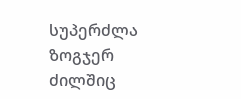სუპერძლა ზოგჯერ ძილშიც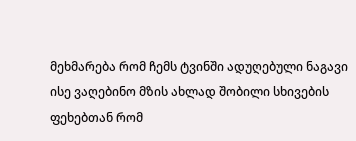მეხმარება რომ ჩემს ტვინში ადუღებული ნაგავი ისე ვაღებინო მზის ახლად შობილი სხივების ფეხებთან რომ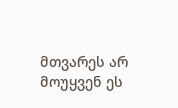მთვარეს არ მოუყვენ ეს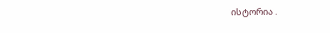ისტორია .